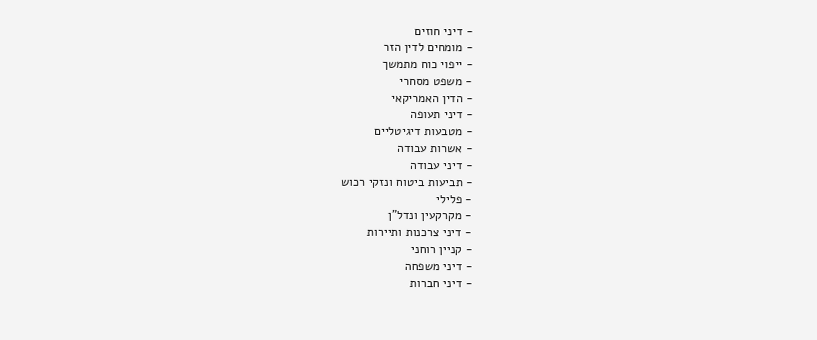- דיני חוזים
- מומחים לדין הזר
- ייפוי כוח מתמשך
- משפט מסחרי
- הדין האמריקאי
- דיני תעופה
- מטבעות דיגיטליים
- אשרות עבודה
- דיני עבודה
- תביעות ביטוח ונזקי רכוש
- פלילי
- מקרקעין ונדל"ן
- דיני צרכנות ותיירות
- קניין רוחני
- דיני משפחה
- דיני חברות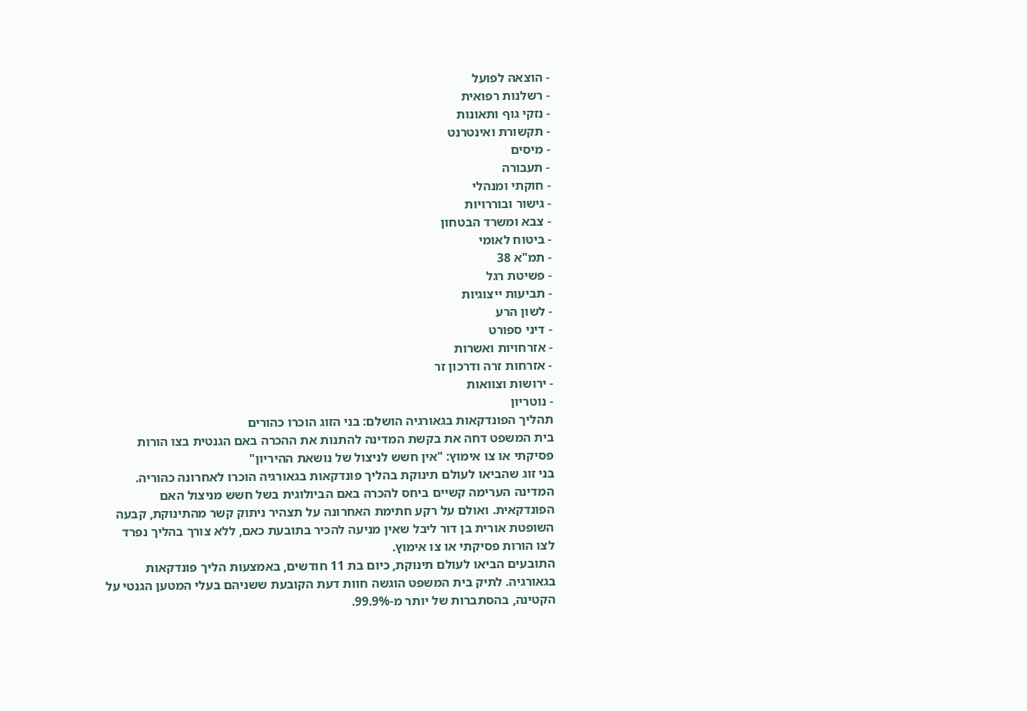- הוצאה לפועל
- רשלנות רפואית
- נזקי גוף ותאונות
- תקשורת ואינטרנט
- מיסים
- תעבורה
- חוקתי ומנהלי
- גישור ובוררויות
- צבא ומשרד הבטחון
- ביטוח לאומי
- תמ"א 38
- פשיטת רגל
- תביעות ייצוגיות
- לשון הרע
- דיני ספורט
- אזרחויות ואשרות
- אזרחות זרה ודרכון זר
- ירושות וצוואות
- נוטריון
תהליך הפונדקאות בגאורגיה הושלם: בני הזוג הוכרו כהורים
בית המשפט דחה את בקשת המדינה להתנות את ההכרה באם הגנטית בצו הורות פסיקתי או צו אימוץ: "אין חשש לניצול של נושאת ההיריון"
בני זוג שהביאו לעולם תינוקת בהליך פונדקאות בגאורגיה הוכרו לאחרונה כהוריה. המדינה הערימה קשיים ביחס להכרה באם הביולוגית בשל חשש מניצול האם הפונדקאית. ואולם על רקע חתימת האחרונה על תצהיר ניתוק קשר מהתינוקת, קבעה השופטת אורית בן דור ליבל שאין מניעה להכיר בתובעת כאם, ללא צורך בהליך נפרד לצו הורות פסיקתי או צו אימוץ.
התובעים הביאו לעולם תינוקת, כיום בת 11 חודשים, באמצעות הליך פונדקאות בגאורגיה. לתיק בית המשפט הוגשה חוות דעת הקובעת ששניהם בעלי המטען הגנטי על הקטינה, בהסתברות של יותר מ-99.9%.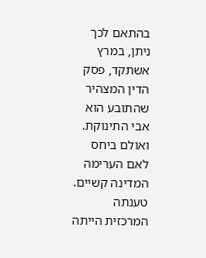בהתאם לכך ניתן, במרץ אשתקד, פסק הדין המצהיר שהתובע הוא אבי התינוקת. ואולם ביחס לאם הערימה המדינה קשיים.
טענתה המרכזית הייתה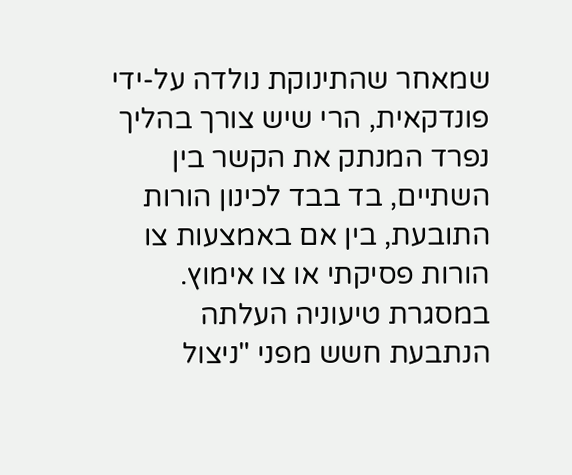שמאחר שהתינוקת נולדה על-ידי פונדקאית, הרי שיש צורך בהליך נפרד המנתק את הקשר בין השתיים, בד בבד לכינון הורות התובעת, בין אם באמצעות צו הורות פסיקתי או צו אימוץ. במסגרת טיעוניה העלתה הנתבעת חשש מפני "ניצול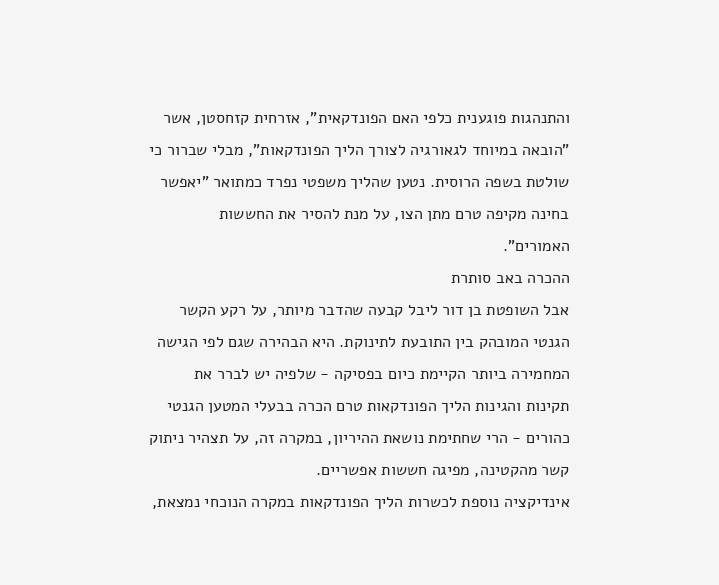והתנהגות פוגענית כלפי האם הפונדקאית", אזרחית קזחסטן, אשר "הובאה במיוחד לגאורגיה לצורך הליך הפונדקאות", מבלי שברור כי שולטת בשפה הרוסית. נטען שהליך משפטי נפרד כמתואר "יאפשר בחינה מקיפה טרם מתן הצו, על מנת להסיר את החששות האמורים".
ההכרה באב סותרת
אבל השופטת בן דור ליבל קבעה שהדבר מיותר, על רקע הקשר הגנטי המובהק בין התובעת לתינוקת. היא הבהירה שגם לפי הגישה המחמירה ביותר הקיימת כיום בפסיקה - שלפיה יש לברר את תקינות והגינות הליך הפונדקאות טרם הכרה בבעלי המטען הגנטי כהורים - הרי שחתימת נושאת ההיריון, במקרה זה, על תצהיר ניתוק קשר מהקטינה, מפיגה חששות אפשריים.
אינדיקציה נוספת לכשרות הליך הפונדקאות במקרה הנוכחי נמצאת,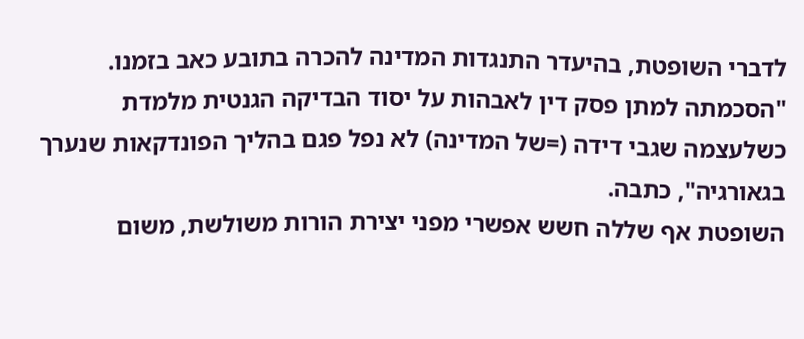לדברי השופטת, בהיעדר התנגדות המדינה להכרה בתובע כאב בזמנו. "הסכמתה למתן פסק דין לאבהות על יסוד הבדיקה הגנטית מלמדת כשלעצמה שגבי דידה (=של המדינה) לא נפל פגם בהליך הפונדקאות שנערך בגאורגיה", כתבה.
השופטת אף שללה חשש אפשרי מפני יצירת הורות משולשת, משום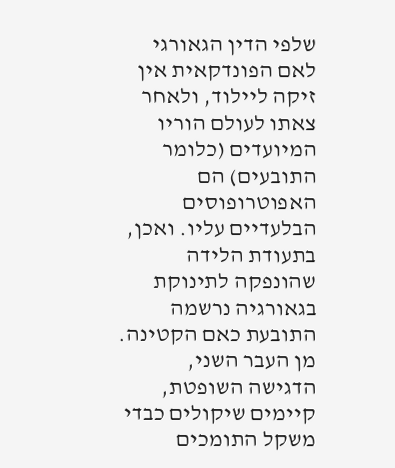שלפי הדין הגאורגי לאם הפונדקאית אין זיקה ליילוד, ולאחר צאתו לעולם הוריו המיועדים (כלומר התובעים) הם האפוטרופוסים הבלעדיים עליו. ואכן, בתעודת הלידה שהונפקה לתינוקת בגאורגיה נרשמה התובעת כאם הקטינה.
מן העבר השני, הדגישה השופטת, קיימים שיקולים כבדי משקל התומכים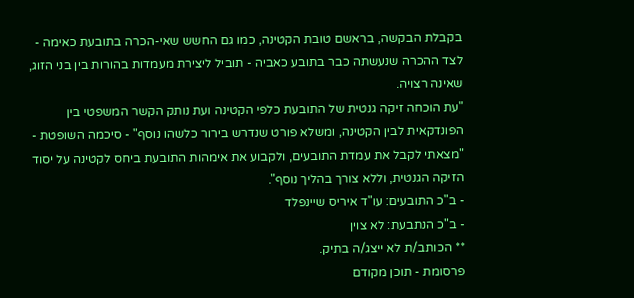בקבלת הבקשה, בראשם טובת הקטינה, כמו גם החשש שאי-הכרה בתובעת כאימה - לצד ההכרה שנעשתה כבר בתובע כאביה - תוביל ליצירת מעמדות בהורות בין בני הזוג, שאינה רצויה.
"עת הוכחה זיקה גנטית של התובעת כלפי הקטינה ועת נותק הקשר המשפטי בין הפונדקאית לבין הקטינה, ומשלא פורט שנדרש בירור כלשהו נוסף" - סיכמה השופטת - "מצאתי לקבל את עמדת התובעים, ולקבוע את אימהות התובעת ביחס לקטינה על יסוד הזיקה הגנטית, וללא צורך בהליך נוסף".
- ב"כ התובעים: עו"ד איריס שיינפלד
- ב"כ הנתבעת: לא צוין
** הכותב/ת לא ייצג/ה בתיק.
פרסומת - תוכן מקודם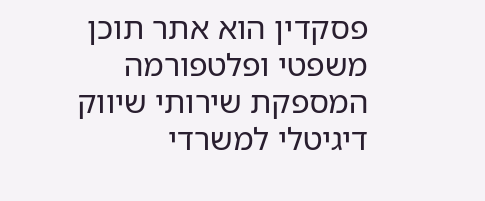פסקדין הוא אתר תוכן משפטי ופלטפורמה המספקת שירותי שיווק דיגיטלי למשרדי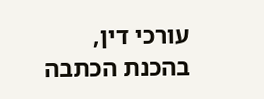עורכי דין,
בהכנת הכתבה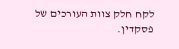לקח חלק צוות העורכים של פסקדין.